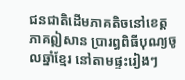ជនជាតិដើមភាគតិចនៅខេត្តភាគឦសាន ប្រារព្ធពិធីបុណ្យចូលឆ្នាំខ្មែរ នៅតាមផ្ទះរៀងៗ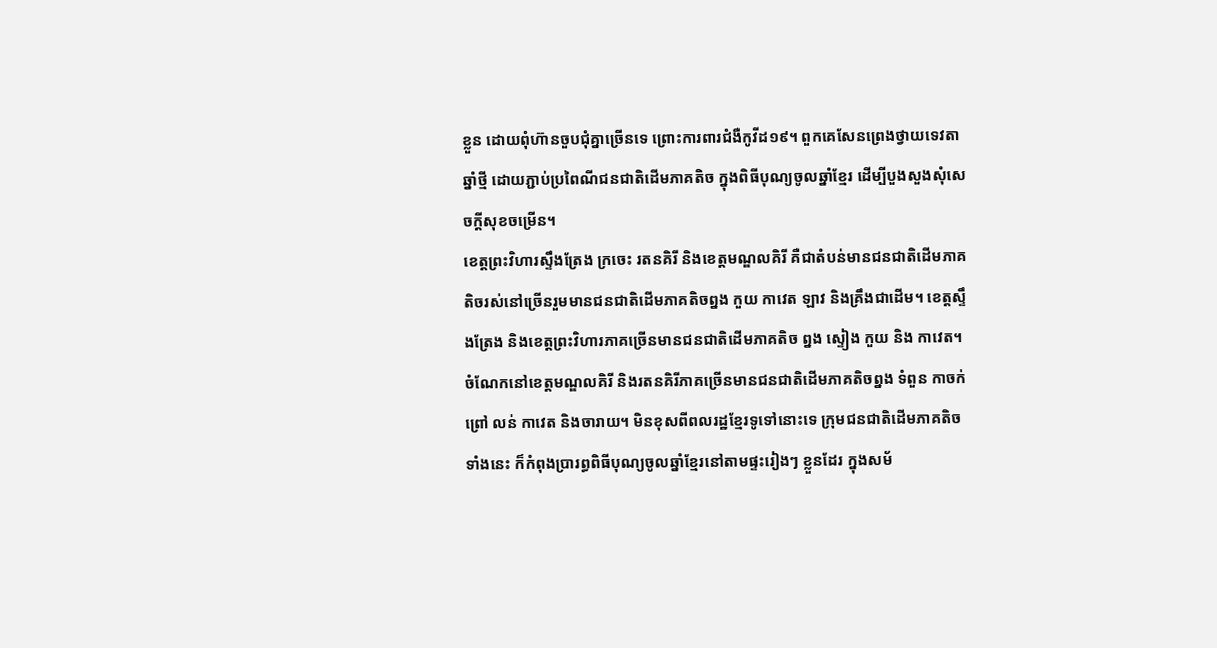ខ្លួន ដោយពុំហ៊ានចួបជុំគ្នាច្រើនទេ ព្រោះការពារជំងឺកូវីដ១៩។ ពួកគេសែនព្រេងថ្វាយទេវតាឆ្នាំថ្មី ដោយភ្ជាប់ប្រពៃណីជនជាតិដើមភាគតិច ក្នុងពិធីបុណ្យចូលឆ្នាំខ្មែរ ដើម្បីបួងសួងសុំសេចក្ដីសុខចម្រើន។
ខេត្តព្រះវិហារស្ទឹងត្រែង ក្រចេះ រតនគិរី និងខេត្តមណ្ឌលគិរី គឺជាតំបន់មានជនជាតិដើមភាគតិចរស់នៅច្រើនរួមមានជនជាតិដើមភាគតិចព្នង កួយ កាវេត ឡាវ និងគ្រឹងជាដើម។ ខេត្តស្ទឹងត្រែង និងខេត្តព្រះវិហារភាគច្រើនមានជនជាតិដើមភាគតិច ព្នង ស្ទៀង កួយ និង កាវេត។ ចំណែកនៅខេត្តមណ្ឌលគិរី និងរតនគិរីភាគច្រើនមានជនជាតិដើមភាគតិចព្នង ទំពួន កាចក់ ព្រៅ លន់ កាវេត និងចារាយ។ មិនខុសពីពលរដ្ឋខ្មែរទូទៅនោះទេ ក្រុមជនជាតិដើមភាគតិចទាំងនេះ ក៏កំពុងប្រារព្ធពិធីបុណ្យចូលឆ្នាំខ្មែរនៅតាមផ្ទះរៀងៗ ខ្លួនដែរ ក្នុងសម័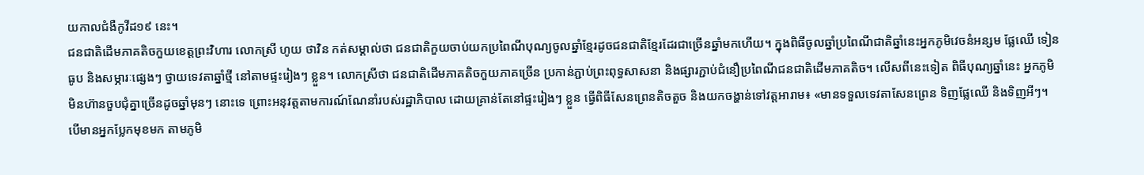យកាលជំងឺកូវីដ១៩ នេះ។
ជនជាតិដើមភាគតិចកួយខេត្តព្រះវិហារ លោកស្រី ហូយ ថាវិន កត់សម្គាល់ថា ជនជាតិកួយចាប់យកប្រពៃណីបុណ្យចូលឆ្នាំខ្មែរដូចជនជាតិខ្មែរដែរជាច្រើនឆ្នាំមកហើយ។ ក្នុងពិធីចូលឆ្នាំប្រពៃណីជាតិឆ្នាំនេះអ្នកភូមិវេចនំអន្សម ផ្លែឈើ ទៀន ធូប និងសម្ភារៈផ្សេងៗ ថ្វាយទេវតាឆ្នាំថ្មី នៅតាមផ្ទះរៀងៗ ខ្លួន។ លោកស្រីថា ជនជាតិដើមភាគតិចកួយភាគច្រើន ប្រកាន់ភ្ជាប់ព្រះពុទ្ធសាសនា និងផ្សារភ្ជាប់ជំនឿប្រពៃណីជនជាតិដើមភាគតិច។ លើសពីនេះទៀត ពិធីបុណ្យឆ្នាំនេះ អ្នកភូមិមិនហ៊ានចួបជុំគ្នាច្រើនដូចឆ្នាំមុនៗ នោះទេ ព្រោះអនុវត្តតាមការណ៍ណែនាំរបស់រដ្ឋាភិបាល ដោយគ្រាន់តែនៅផ្ទះរៀងៗ ខ្លួន ធ្វើពិធីសែនព្រេនតិចតួច និងយកចង្ហាន់ទៅវត្តអារាម៖ «មានទទួលទេវតាសែនព្រេន ទិញផ្លែឈើ និងទិញអីៗ។ បើមានអ្នកប្លែកមុខមក តាមភូមិ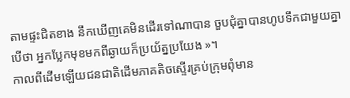តាមផ្ទះជិតខាង នឹកឃើញគេមិនដើរទៅណាបាន ចួបជុំគ្នាបានហូបទឹកជាមួយគ្នា បើថា អ្នកប្លែកមុខមកពីឆ្ងាយក៏ប្រយ័ត្នប្រយែង »។
កាលពីដើមឡើយជនជាតិដើមភាគតិចស្ទើរគ្រប់ក្រុមពុំមាន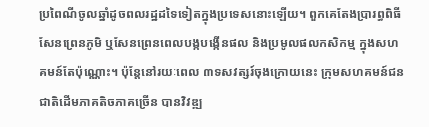ប្រពៃណីចូលឆ្នាំដូចពលរដ្ឋដទៃទៀតក្នុងប្រទេសនោះឡើយ។ ពួកគេតែងប្រារព្ធពិធីសែនព្រេនភូមិ ឬសែនព្រេនពេលបង្កបង្កើនផល និងប្រមូលផលកសិកម្ម ក្នុងសហគមន៍តែប៉ុណ្ណោះ។ ប៉ុន្តែនៅរយៈពេល ៣ទសវត្សរ៍ចុងក្រោយនេះ ក្រុមសហគមន៍ជនជាតិដើមភាគតិចភាគច្រើន បានវិវឌ្ឍ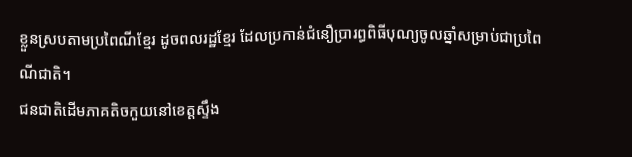ខ្លួនស្របតាមប្រពៃណីខ្មែរ ដូចពលរដ្ឋខ្មែរ ដែលប្រកាន់ជំនឿប្រារព្ធពិធីបុណ្យចូលឆ្នាំសម្រាប់ជាប្រពៃណីជាតិ។
ជនជាតិដើមភាគតិចកួយនៅខេត្តស្ទឹង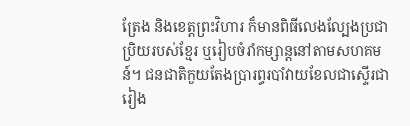ត្រែង និងខេត្តព្រះវិហារ ក៏មានពិធីលេងល្បែងប្រជាប្រិយរបស់ខ្មែរ ឬរៀបចំរាំកម្សាន្តនៅតាមសហគមន៍។ ជនជាតិកួយតែងប្រារព្ធរបាំវាយខែលជាស្ទើរជារៀង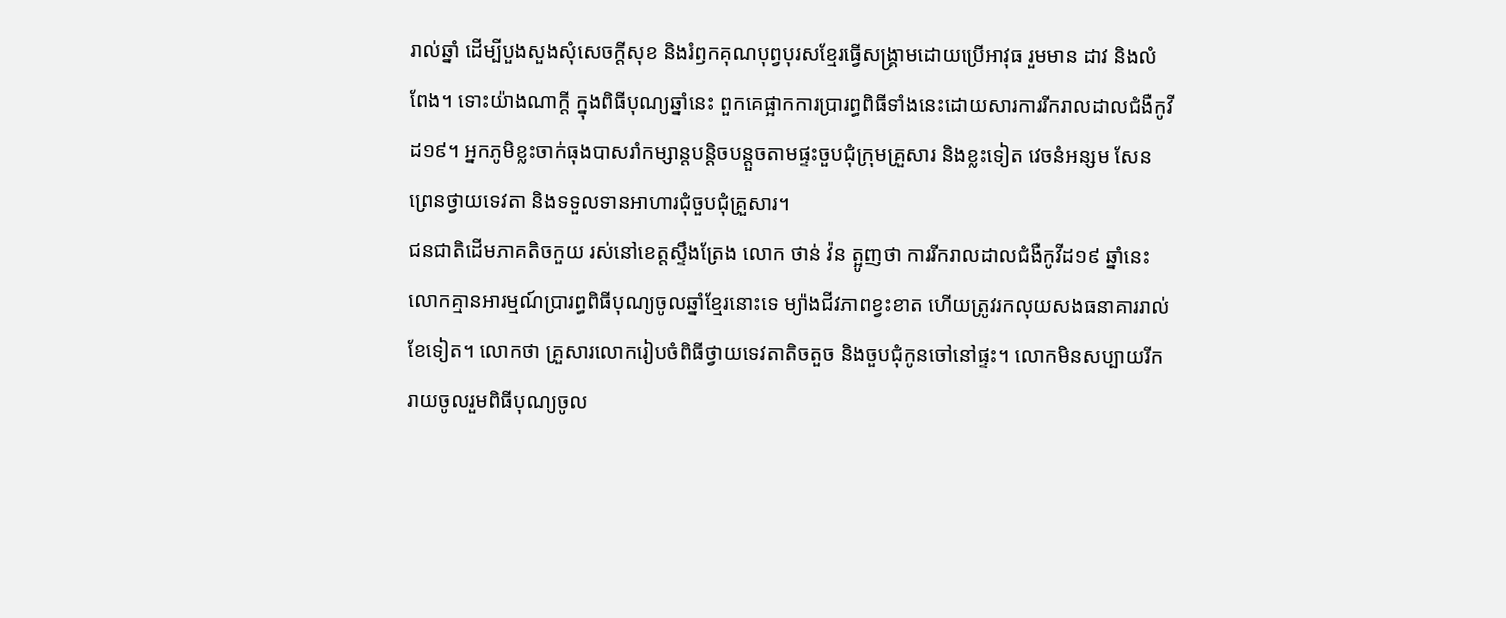រាល់ឆ្នាំ ដើម្បីបួងសួងសុំសេចក្ដីសុខ និងរំឭកគុណបុព្វបុរសខ្មែរធ្វើសង្គ្រាមដោយប្រើអាវុធ រួមមាន ដាវ និងលំពែង។ ទោះយ៉ាងណាក្ដី ក្នុងពិធីបុណ្យឆ្នាំនេះ ពួកគេផ្អាកការប្រារព្ធពិធីទាំងនេះដោយសារការរីករាលដាលជំងឺកូវីដ១៩។ អ្នកភូមិខ្លះចាក់ធុងបាសរាំកម្សាន្តបន្តិចបន្តួចតាមផ្ទះចួបជុំក្រុមគ្រួសារ និងខ្លះទៀត វេចនំអន្សម សែនព្រេនថ្វាយទេវតា និងទទួលទានអាហារជុំចួបជុំគ្រួសារ។
ជនជាតិដើមភាគតិចកួយ រស់នៅខេត្តស្ទឹងត្រែង លោក ថាន់ វ៉ន ត្អូញថា ការរីករាលដាលជំងឺកូវីដ១៩ ឆ្នាំនេះ លោកគ្មានអារម្មណ៍ប្រារព្ធពិធីបុណ្យចូលឆ្នាំខ្មែរនោះទេ ម្យ៉ាងជីវភាពខ្វះខាត ហើយត្រូវរកលុយសងធនាគាររាល់ខែទៀត។ លោកថា គ្រួសារលោករៀបចំពិធីថ្វាយទេវតាតិចតួច និងចួបជុំកូនចៅនៅផ្ទះ។ លោកមិនសប្បាយរីករាយចូលរួមពិធីបុណ្យចូល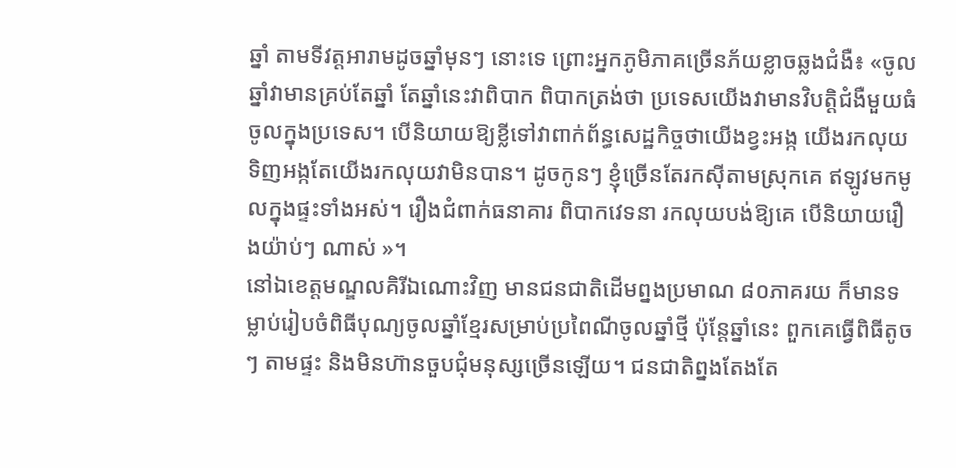ឆ្នាំ តាមទីវត្តអារាមដូចឆ្នាំមុនៗ នោះទេ ព្រោះអ្នកភូមិភាគច្រើនភ័យខ្លាចឆ្លងជំងឺ៖ «ចូលឆ្នាំវាមានគ្រប់តែឆ្នាំ តែឆ្នាំនេះវាពិបាក ពិបាកត្រង់ថា ប្រទេសយើងវាមានវិបត្តិជំងឺមួយធំ ចូលក្នុងប្រទេស។ បើនិយាយឱ្យខ្លីទៅវាពាក់ព័ន្ធសេដ្ឋកិច្ចថាយើងខ្វះអង្ក យើងរកលុយទិញអង្កតែយើងរកលុយវាមិនបាន។ ដូចកូនៗ ខ្ញុំច្រើនតែរកស៊ីតាមស្រុកគេ ឥឡូវមកមូលក្នុងផ្ទះទាំងអស់។ រឿងជំពាក់ធនាគារ ពិបាកវេទនា រកលុយបង់ឱ្យគេ បើនិយាយរឿងយ៉ាប់ៗ ណាស់ »។
នៅឯខេត្តមណ្ឌលគិរីឯណោះវិញ មានជនជាតិដើមព្នងប្រមាណ ៨០ភាគរយ ក៏មានទម្លាប់រៀបចំពិធីបុណ្យចូលឆ្នាំខ្មែរសម្រាប់ប្រពៃណីចូលឆ្នាំថ្មី ប៉ុន្តែឆ្នាំនេះ ពួកគេធ្វើពិធីតូចៗ តាមផ្ទះ និងមិនហ៊ានចួបជុំមនុស្សច្រើនឡើយ។ ជនជាតិព្នងតែងតែ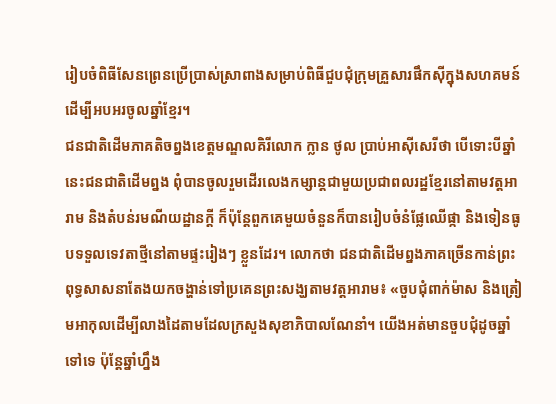រៀបចំពិធីសែនព្រេនប្រើប្រាស់ស្រាពាងសម្រាប់ពិធីជួបជុំក្រុមគ្រួសារផឹកស៊ីក្នុងសហគមន៍ ដើម្បីអបអរចូលឆ្នាំខ្មែរ។
ជនជាតិដើមភាគតិចព្នងខេត្តមណ្ឌលគិរីលោក ក្លាន ថូល ប្រាប់អាស៊ីសេរីថា បើទោះបីឆ្នាំនេះជនជាតិដើមព្នង ពុំបានចូលរួមដើរលេងកម្សាន្តជាមួយប្រជាពលរដ្ឋខ្មែរនៅតាមវត្តអារាម និងតំបន់រមណីយដ្ឋានក្ដី ក៏ប៉ុន្តែពួកគេមួយចំនួនក៏បានរៀបចំនំផ្លែឈើផ្កា និងទៀនធូបទទួលទេវតាថ្មីនៅតាមផ្ទះរៀងៗ ខ្លួនដែរ។ លោកថា ជនជាតិដើមព្នងភាគច្រើនកាន់ព្រះពុទ្ធសាសនាតែងយកចង្ហាន់ទៅប្រគេនព្រះសង្ឃតាមវត្តអារាម៖ «ចួបជុំពាក់ម៉ាស និងត្រៀមអាកុលដើម្បីលាងដៃតាមដែលក្រសួងសុខាភិបាលណែនាំ។ យើងអត់មានចួបជុំដូចឆ្នាំទៅទេ ប៉ុន្តែឆ្នាំហ្នឹង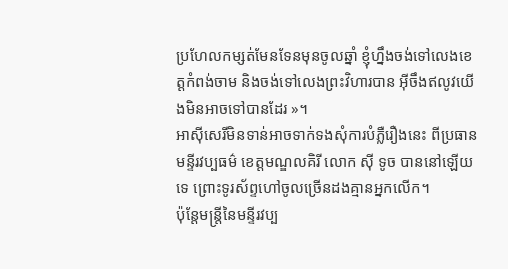ប្រហែលកម្សត់មែនទែនមុនចូលឆ្នាំ ខ្ញុំហ្នឹងចង់ទៅលេងខេត្តកំពង់ចាម និងចង់ទៅលេងព្រះវិហារបាន អ៊ីចឹងឥលូវយើងមិនអាចទៅបានដែរ »។
អាស៊ីសេរីមិនទាន់អាចទាក់ទងសុំការបំភ្លឺរឿងនេះ ពីប្រធានមន្ទីរវប្បធម៌ ខេត្តមណ្ឌលគិរី លោក ស៊ី ទូច បាននៅឡើយទេ ព្រោះទូរស័ព្ទហៅចូលច្រើនដងគ្មានអ្នកលើក។
ប៉ុន្តែមន្ត្រីនៃមន្ទីរវប្ប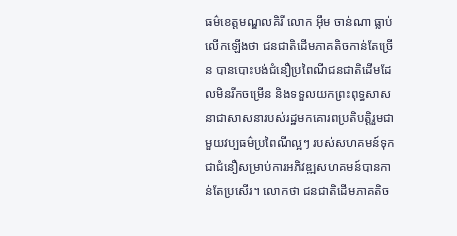ធម៌ខេត្តមណ្ឌលគិរី លោក អ៊ឹម ចាន់ណា ធ្លាប់លើកឡើងថា ជនជាតិដើមភាគតិចកាន់តែច្រើន បានបោះបង់ជំនឿប្រពៃណីជនជាតិដើមដែលមិនរីកចម្រើន និងទទួលយកព្រះពុទ្ធសាសនាជាសាសនារបស់រដ្ឋមកគោរពប្រតិបត្តិរួមជាមួយវប្បធម៌ប្រពៃណីល្អៗ របស់សហគមន៍ទុកជាជំនឿសម្រាប់ការអភិវឌ្ឍសហគមន៍បានកាន់តែប្រសើរ។ លោកថា ជនជាតិដើមភាគតិច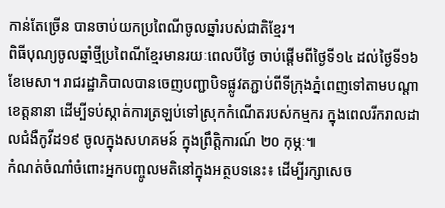កាន់តែច្រើន បានចាប់យកប្រពៃណីចូលឆ្នាំរបស់ជាតិខ្មែរ។
ពិធីបុណ្យចូលឆ្នាំថ្មីប្រពៃណីខ្មែរមានរយៈពេលបីថ្ងៃ ចាប់ផ្ដើមពីថ្ងៃទី១៤ ដល់ថ្ងៃទី១៦ ខែមេសា។ រាជរដ្ឋាភិបាលបានចេញបញ្ជាបិទផ្លូវតភ្ជាប់ពីទីក្រុងភ្នំពេញទៅតាមបណ្តាខេត្តនានា ដើម្បីទប់ស្កាត់ការត្រឡប់ទៅស្រុកកំណើតរបស់កម្មករ ក្នុងពេលរីករាលដាលជំងឺកូវីដ១៩ ចូលក្នុងសហគមន៍ ក្នុងព្រឹត្តិការណ៍ ២០ កុម្ភៈ៕
កំណត់ចំណាំចំពោះអ្នកបញ្ចូលមតិនៅក្នុងអត្ថបទនេះ៖ ដើម្បីរក្សាសេច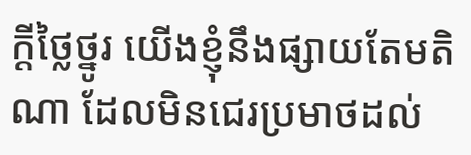ក្ដីថ្លៃថ្នូរ យើងខ្ញុំនឹងផ្សាយតែមតិណា ដែលមិនជេរប្រមាថដល់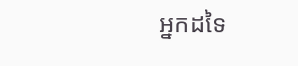អ្នកដទៃ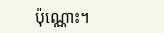ប៉ុណ្ណោះ។